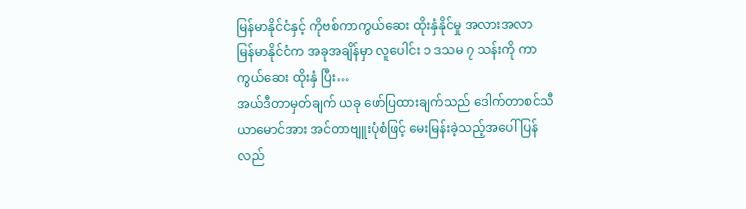မြန်မာနိုင်ငံနှင့် ကိုဗစ်ကာကွယ်ဆေး ထိုးနှံနိုင်မှု အလားအလာ
မြန်မာနိုင်ငံက အခုအချိန်မှာ လူပေါင်း ၁ ဒသမ ၇ သန်းကို ကာကွယ်ဆေး ထိုးနှံ ပြီး…
အယ်ဒီတာမှတ်ချက် ယခု ဖော်ပြထားချက်သည် ဒေါက်တာစင်သီယာမောင်အား အင်တာဗျူးပုံစံဖြင့် မေးမြန်းခဲ့သည့်အပေါ် ပြန်လည်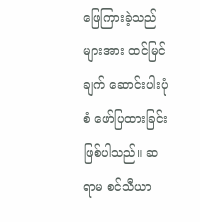ဖြေကြားခဲ့သည်များအား ထင်မြင်ချက် ဆောင်းပါးပုံစံ ဖော်ပြထားခြင်းဖြစ်ပါသည်။ ဆရာမ စင်သီယာ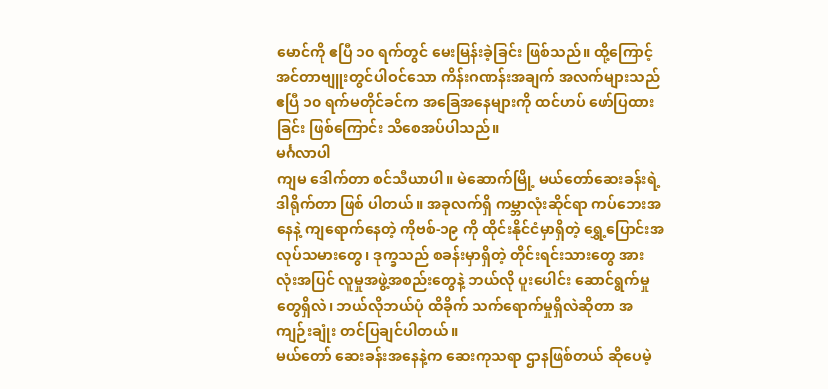မောင်ကို ဧပြီ ၁၀ ရက်တွင် မေးမြန်းခဲ့ခြင်း ဖြစ်သည်။ ထို့ကြောင့် အင်တာဗျူးတွင်ပါဝင်သော ကိန်းဂဏန်းအချက် အလက်များသည် ဧပြီ ၁၀ ရက်မတိုင်ခင်က အခြေအနေများကို ထင်ဟပ် ဖော်ပြထားခြင်း ဖြစ်ကြောင်း သိစေအပ်ပါသည်။
မင်္ဂလာပါ
ကျမ ဒေါက်တာ စင်သီယာပါ။ မဲဆောက်မြို့ မယ်တော်ဆေးခန်းရဲ့ ဒါရိုက်တာ ဖြစ် ပါတယ်။ အခုလက်ရှိ ကမ္ဘာလုံးဆိုင်ရာ ကပ်ဘေးအနေနဲ့ ကျရောက်နေတဲ့ ကိုဗစ်-၁၉ ကို ထိုင်းနိုင်ငံမှာရှိတဲ့ ရွှေ့ပြောင်းအလုပ်သမားတွေ၊ ဒုက္ခသည် စခန်းမှာရှိတဲ့ တိုင်းရင်းသားတွေ အားလုံးအပြင် လူမှုအဖွဲ့အစည်းတွေနဲ့ ဘယ်လို ပူးပေါင်း ဆောင်ရွက်မှုတွေရှိလဲ၊ ဘယ်လိုဘယ်ပုံ ထိခိုက် သက်ရောက်မှုရှိလဲဆိုတာ အကျဉ်းချုံး တင်ပြချင်ပါတယ်။
မယ်တော် ဆေးခန်းအနေနဲ့က ဆေးကုသရာ ဌာနဖြစ်တယ် ဆိုပေမဲ့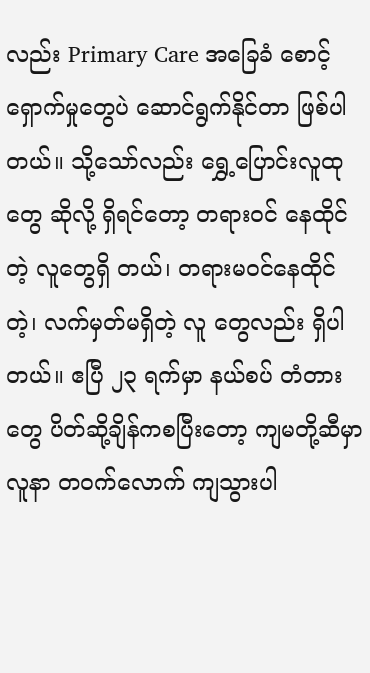လည်း Primary Care အခြေခံ စောင့်ရှောက်မှုတွေပဲ ဆောင်ရွက်နိုင်တာ ဖြစ်ပါတယ်။ သို့သော်လည်း ရွှေ့ပြောင်းလူထုတွေ ဆိုလို့ ရှိရင်တော့ တရားဝင် နေထိုင်တဲ့ လူတွေရှိ တယ်၊ တရားမဝင်နေထိုင်တဲ့၊ လက်မှတ်မရှိတဲ့ လူ တွေလည်း ရှိပါတယ်။ ဧပြီ ၂၃ ရက်မှာ နယ်စပ် တံတားတွေ ပိတ်ဆို့ချိန်ကစပြီးတော့ ကျမတို့ဆီမှာ လူနာ တဝက်လောက် ကျသွားပါ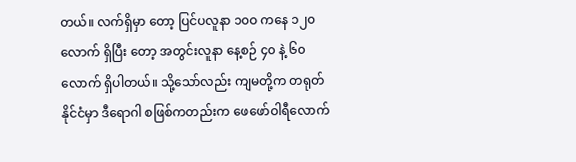တယ်။ လက်ရှိမှာ တော့ ပြင်ပလူနာ ၁၀ဝ ကနေ ၁၂၀ လောက် ရှိပြီး တော့ အတွင်းလူနာ နေ့စဉ် ၄၀ နဲ့ ၆၀ လောက် ရှိပါတယ်။ သို့သော်လည်း ကျမတို့က တရုတ်နိုင်ငံမှာ ဒီရောဂါ စဖြစ်ကတည်းက ဖေဖော်ဝါရီလောက်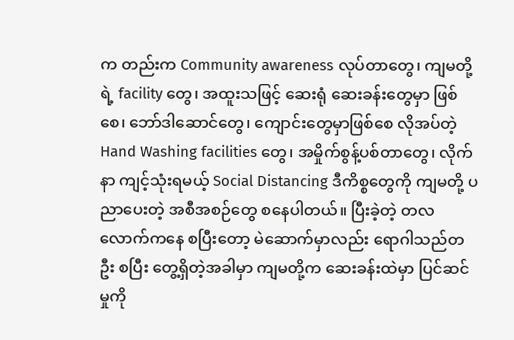က တည်းက Community awareness လုပ်တာတွေ၊ ကျမတို့ရဲ့ facility တွေ၊ အထူးသဖြင့် ဆေးရုံ ဆေးခန်းတွေမှာ ဖြစ်စေ၊ ဘော်ဒါဆောင်တွေ၊ ကျောင်းတွေမှာဖြစ်စေ လိုအပ်တဲ့ Hand Washing facilities တွေ၊ အမှိုက်စွန့်ပစ်တာတွေ၊ လိုက်နာ ကျင့်သုံးရမယ့် Social Distancing ဒီကိစ္စတွေကို ကျမတို့ ပညာပေးတဲ့ အစီအစဉ်တွေ စနေပါတယ်။ ပြီးခဲ့တဲ့ တလလောက်ကနေ စပြီးတော့ မဲဆောက်မှာလည်း ရောဂါသည်တဦး စပြီး တွေ့ရှိတဲ့အခါမှာ ကျမတို့က ဆေးခန်းထဲမှာ ပြင်ဆင်မှုကို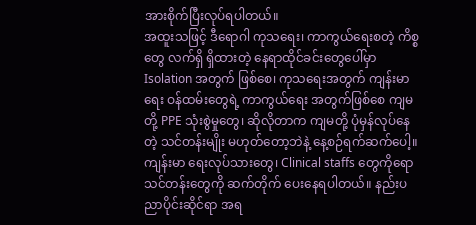အားစိုက်ပြီးလုပ်ရပါတယ်။
အထူးသဖြင့် ဒီရောဂါ ကုသရေး၊ ကာကွယ်ရေးစတဲ့ ကိစ္စတွေ လက်ရှိ ရှိထားတဲ့ နေရာထိုင်ခင်းတွေပေါ်မှာ Isolation အတွက် ဖြစ်စေ၊ ကုသရေးအတွက် ကျန်းမာရေး ဝန်ထမ်းတွေရဲ့ ကာကွယ်ရေး အတွက်ဖြစ်စေ ကျမတို့ PPE သုံးစွဲမှုတွေ၊ ဆိုလိုတာက ကျမတို့ ပုံမှန်လုပ်နေတဲ့ သင်တန်းမျိုး မဟုတ်တော့ဘဲနဲ့ နေ့စဉ်ရက်ဆက်ပေါ့။ ကျန်းမာ ရေးလုပ်သားတွေ၊ Clinical staffs တွေကိုရော သင်တန်းတွေကို ဆက်တိုက် ပေးနေရပါတယ်။ နည်းပညာပိုင်းဆိုင်ရာ အရ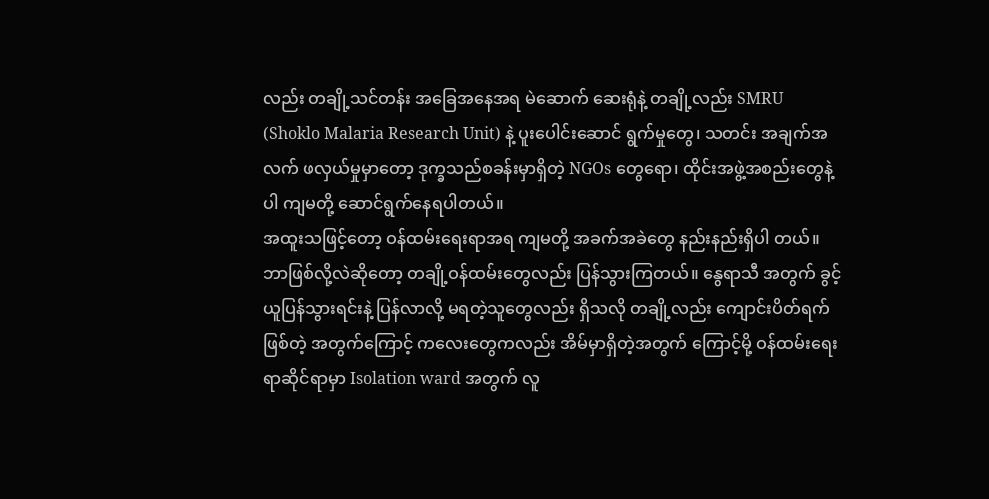လည်း တချို့သင်တန်း အခြေအနေအရ မဲဆောက် ဆေးရုံနဲ့ တချို့လည်း SMRU (Shoklo Malaria Research Unit) နဲ့ ပူးပေါင်းဆောင် ရွက်မှုတွေ၊ သတင်း အချက်အလက် ဖလှယ်မှုမှာတော့ ဒုက္ခသည်စခန်းမှာရှိတဲ့ NGOs တွေရော၊ ထိုင်းအဖွဲ့အစည်းတွေနဲ့ပါ ကျမတို့ ဆောင်ရွက်နေရပါတယ်။
အထူးသဖြင့်တော့ ဝန်ထမ်းရေးရာအရ ကျမတို့ အခက်အခဲတွေ နည်းနည်းရှိပါ တယ်။ ဘာဖြစ်လို့လဲဆိုတော့ တချို့ဝန်ထမ်းတွေလည်း ပြန်သွားကြတယ်။ နွေရာသီ အတွက် ခွင့်ယူပြန်သွားရင်းနဲ့ ပြန်လာလို့ မရတဲ့သူတွေလည်း ရှိသလို တချို့လည်း ကျောင်းပိတ်ရက်ဖြစ်တဲ့ အတွက်ကြောင့် ကလေးတွေကလည်း အိမ်မှာရှိတဲ့အတွက် ကြောင့်မို့ ဝန်ထမ်းရေးရာဆိုင်ရာမှာ Isolation ward အတွက် လူ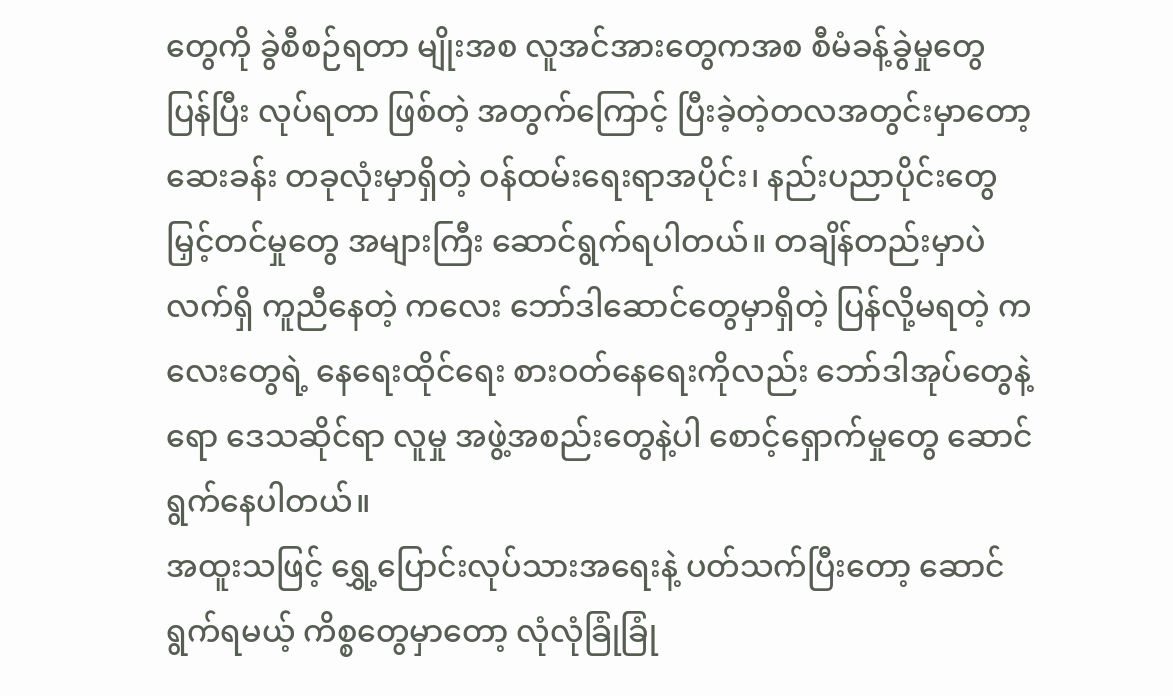တွေကို ခွဲစီစဉ်ရတာ မျိုးအစ လူအင်အားတွေကအစ စီမံခန့်ခွဲမှုတွေ ပြန်ပြီး လုပ်ရတာ ဖြစ်တဲ့ အတွက်ကြောင့် ပြီးခဲ့တဲ့တလအတွင်းမှာတော့ ဆေးခန်း တခုလုံးမှာရှိတဲ့ ဝန်ထမ်းရေးရာအပိုင်း၊ နည်းပညာပိုင်းတွေ မြှင့်တင်မှုတွေ အများကြီး ဆောင်ရွက်ရပါတယ်။ တချိန်တည်းမှာပဲ လက်ရှိ ကူညီနေတဲ့ ကလေး ဘော်ဒါဆောင်တွေမှာရှိတဲ့ ပြန်လို့မရတဲ့ ကလေးတွေရဲ့ နေရေးထိုင်ရေး စားဝတ်နေရေးကိုလည်း ဘော်ဒါအုပ်တွေနဲ့ရော ဒေသဆိုင်ရာ လူမှု အဖွဲ့အစည်းတွေနဲ့ပါ စောင့်ရှောက်မှုတွေ ဆောင်ရွက်နေပါတယ်။
အထူးသဖြင့် ရွှေ့ပြောင်းလုပ်သားအရေးနဲ့ ပတ်သက်ပြီးတော့ ဆောင်ရွက်ရမယ့် ကိစ္စတွေမှာတော့ လုံလုံခြုံခြုံ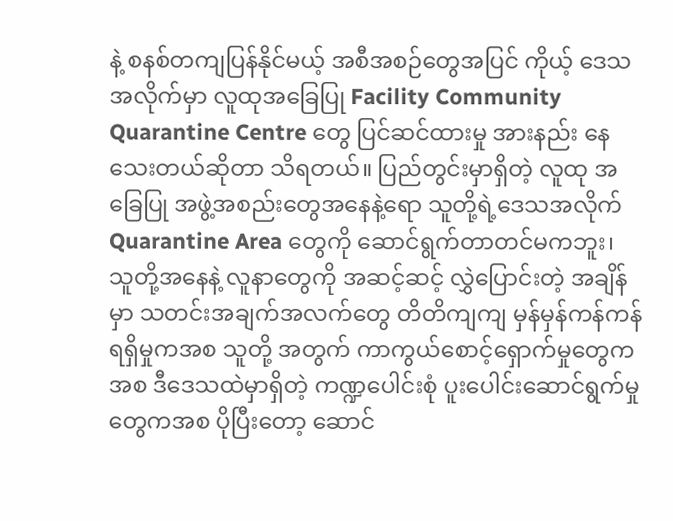နဲ့ စနစ်တကျပြန်နိုင်မယ့် အစီအစဉ်တွေအပြင် ကိုယ့် ဒေသအလိုက်မှာ လူထုအခြေပြု Facility Community Quarantine Centre တွေ ပြင်ဆင်ထားမှု အားနည်း နေသေးတယ်ဆိုတာ သိရတယ်။ ပြည်တွင်းမှာရှိတဲ့ လူထု အခြေပြု အဖွဲ့အစည်းတွေအနေနဲ့ရော သူတို့ရဲ့ဒေသအလိုက် Quarantine Area တွေကို ဆောင်ရွက်တာတင်မကဘူး၊ သူတို့အနေနဲ့ လူနာတွေကို အဆင့်ဆင့် လွှဲပြောင်းတဲ့ အချိန်မှာ သတင်းအချက်အလက်တွေ တိတိကျကျ မှန်မှန်ကန်ကန် ရရှိမှုကအစ သူတို့ အတွက် ကာကွယ်စောင့်ရှောက်မှုတွေကအစ ဒီဒေသထဲမှာရှိတဲ့ ကဏ္ဍပေါင်းစုံ ပူးပေါင်းဆောင်ရွက်မှုတွေကအစ ပိုပြီးတော့ ဆောင်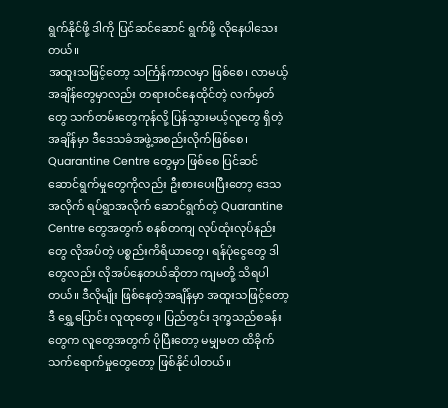ရွက်နိုင်ဖို့ ဒါကို ပြင်ဆင်ဆောင် ရွက်ဖို့ လိုနေပါသေးတယ်။
အထူးသဖြင့်တော့ သင်္ကြန်ကာလမှာ ဖြစ်စေ၊ လာမယ့်အချိန်တွေမှာလည်း တရားဝင်နေထိုင်တဲ့ လက်မှတ်တွေ သက်တမ်းတွေကုန်လို့ ပြန်သွားမယ့်လူတွေ ရှိတဲ့ အချိန်မှာ ဒီဒေသခံအဖွဲ့အစည်းလိုက်ဖြစ်စေ၊ Quarantine Centre တွေမှာ ဖြစ်စေ ပြင်ဆင် ဆောင်ရွက်မှုတွေကိုလည်း ဦးစားပေးပြီးတော့ ဒေသအလိုက် ရပ်ရွာအလိုက် ဆောင်ရွက်တဲ့ Quarantine Centre တွေအတွက် စနစ်တကျ လုပ်ထုံးလုပ်နည်းတွေ လိုအပ်တဲ့ ပစ္စည်းကိရိယာတွေ၊ ရန်ပုံငွေတွေ ဒါတွေလည်း လိုအပ်နေတယ်ဆိုတာ ကျမတို့ သိရပါတယ်။ ဒီလိုမျိုး ဖြစ်နေတဲ့အချိန်မှာ အထူးသဖြင့်တော့ ဒီ ရွှေ့ပြောင်း လူထုတွေ။ ပြည်တွင်း ဒုက္ခသည်စခန်းတွေက လူတွေအတွက် ပိုပြီးတော့ မမျှမတ ထိခိုက် သက်ရောက်မှုတွေတော့ ဖြစ်နိုင်ပါတယ်။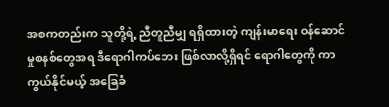အစကတည်းက သူတို့ရဲ့ ညီတူညီမျှ ရရှိထားတဲ့ ကျန်းမာရေး ဝန်ဆောင်မှုစနစ်တွေအရ ဒီရောဂါကပ်ဘေး ဖြစ်လာလို့ရှိရင် ရောဂါတွေကို ကာကွယ်နိုင်မယ့် အခြေခံ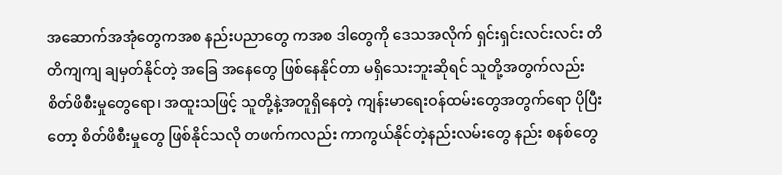အဆောက်အအုံတွေကအစ နည်းပညာတွေ ကအစ ဒါတွေကို ဒေသအလိုက် ရှင်းရှင်းလင်းလင်း တိတိကျကျ ချမှတ်နိုင်တဲ့ အခြေ အနေတွေ ဖြစ်နေနိုင်တာ မရှိသေးဘူးဆိုရင် သူတို့အတွက်လည်း စိတ်ဖိစီးမှုတွေရော၊ အထူးသဖြင့် သူတို့နဲ့အတူရှိနေတဲ့ ကျန်းမာရေးဝန်ထမ်းတွေအတွက်ရော ပိုပြီးတော့ စိတ်ဖိစီးမှုတွေ ဖြစ်နိုင်သလို တဖက်ကလည်း ကာကွယ်နိုင်တဲ့နည်းလမ်းတွေ နည်း စနစ်တွေ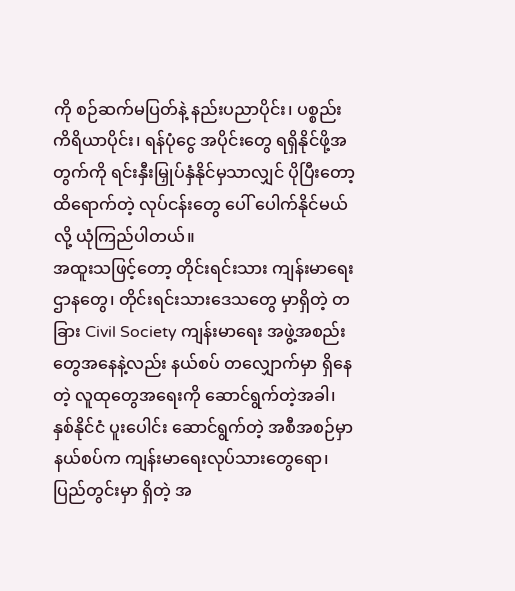ကို စဉ်ဆက်မပြတ်နဲ့ နည်းပညာပိုင်း၊ ပစ္စည်း ကိရိယာပိုင်း၊ ရန်ပုံငွေ အပိုင်းတွေ ရရှိနိုင်ဖို့အတွက်ကို ရင်းနှီးမြှုပ်နှံနိုင်မှသာလျှင် ပိုပြီးတော့ ထိရောက်တဲ့ လုပ်ငန်းတွေ ပေါ် ပေါက်နိုင်မယ်လို့ ယုံကြည်ပါတယ်။
အထူးသဖြင့်တော့ တိုင်းရင်းသား ကျန်းမာရေးဌာနတွေ၊ တိုင်းရင်းသားဒေသတွေ မှာရှိတဲ့ တခြား Civil Society ကျန်းမာရေး အဖွဲ့အစည်းတွေအနေနဲ့လည်း နယ်စပ် တလျှောက်မှာ ရှိနေတဲ့ လူထုတွေအရေးကို ဆောင်ရွက်တဲ့အခါ၊ နှစ်နိုင်ငံ ပူးပေါင်း ဆောင်ရွက်တဲ့ အစီအစဉ်မှာ နယ်စပ်က ကျန်းမာရေးလုပ်သားတွေရော၊ ပြည်တွင်းမှာ ရှိတဲ့ အ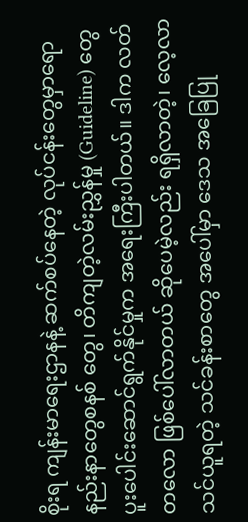စိုးရ ကျန်းမာရေးဌာနနဲ့ ဆက်စပ်နေတဲ့ လုပ်ငန်းတွေမှာရော နည်းနာတွေစနစ် တွေ၊ တိကျတဲ့လမ်းညွှန်မှု (Guideline) တွေ ပူးပေါင်းဆောင်ရွက်နိုင်မှုက အရေးကြီးပါတယ်။ ဒါက လတ်တလော ဖြစ်ပေါ်လာတယ် ဆိုပေမဲ့လည်း ရရှိလာတဲ့၊ လေ့လာသင်ယူရတဲ့ သင်ခန်းစာတွေ အပေါ်မှာ ဒေသ အခြေပြု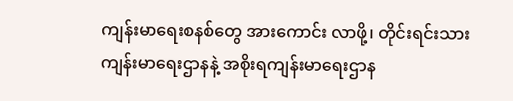ကျန်းမာရေးစနစ်တွေ အားကောင်း လာဖို့၊ တိုင်းရင်းသားကျန်းမာရေးဌာနနဲ့ အစိုးရကျန်းမာရေးဌာန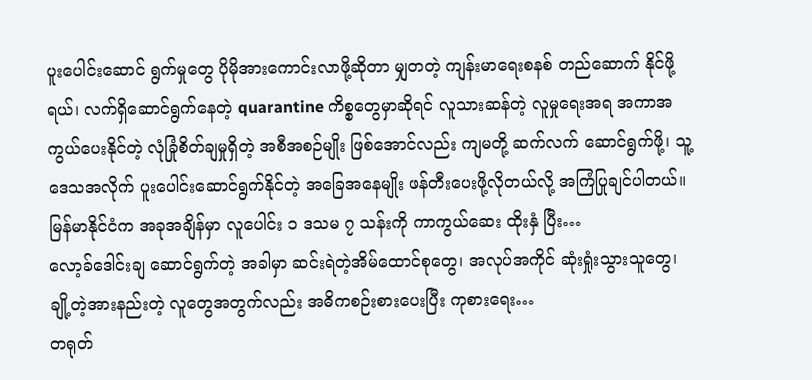ပူးပေါင်းဆောင် ရွက်မှုတွေ ပိုမိုအားကောင်းလာဖို့ဆိုတာ မျှတတဲ့ ကျန်းမာရေးစနစ် တည်ဆောက် နိုင်ဖို့ရယ်၊ လက်ရှိဆောင်ရွက်နေတဲ့ quarantine ကိစ္စတွေမှာဆိုရင် လူသားဆန်တဲ့ လူမှုရေးအရ အကာအကွယ်ပေးနိုင်တဲ့ လုံခြုံစိတ်ချမှုရှိတဲ့ အစီအစဉ်မျိုး ဖြစ်အောင်လည်း ကျမတို့ ဆက်လက် ဆောင်ရွက်ဖို့၊ သူ့ဒေသအလိုက် ပူးပေါင်းဆောင်ရွက်နိုင်တဲ့ အခြေအနေမျိုး ဖန်တီးပေးဖို့လိုတယ်လို့ အကြံပြုချင်ပါတယ်။
မြန်မာနိုင်ငံက အခုအချိန်မှာ လူပေါင်း ၁ ဒသမ ၇ သန်းကို ကာကွယ်ဆေး ထိုးနှံ ပြီး…
လော့ခ်ဒေါင်းချ ဆောင်ရွက်တဲ့ အခါမှာ ဆင်းရဲတဲ့အိမ်ထောင်စုတွေ၊ အလုပ်အကိုင် ဆုံးရှုံးသွားသူတွေ၊ ချို့တဲ့အားနည်းတဲ့ လူတွေအတွက်လည်း အဓိကစဉ်းစားပေးပြီး ကုစားရေး…
တရုတ်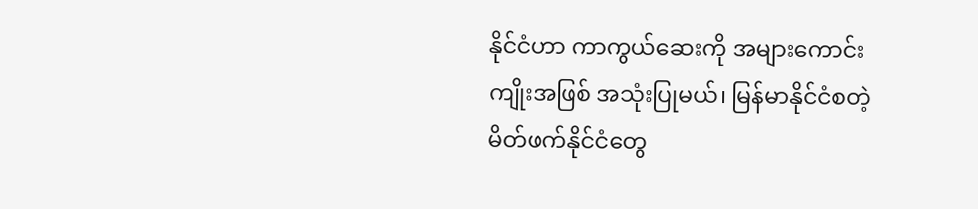နိုင်ငံဟာ ကာကွယ်ဆေးကို အများကောင်းကျိုးအဖြစ် အသုံးပြုမယ်၊ မြန်မာနိုင်ငံစတဲ့ မိတ်ဖက်နိုင်ငံတွေ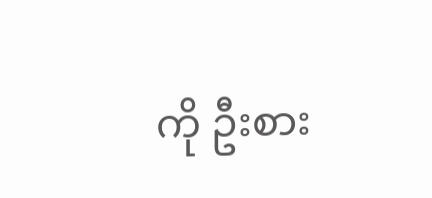ကို ဦးစား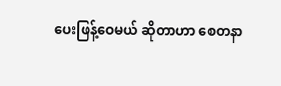ပေးဖြန့်ဝေမယ် ဆိုတာဟာ စေတနာ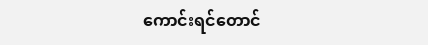ကောင်းရင်တောင်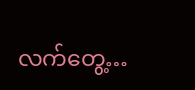လက်တွေ့…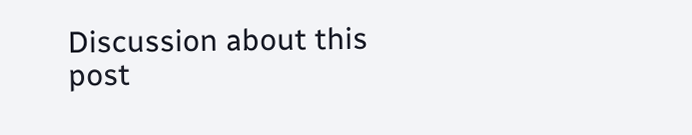Discussion about this post